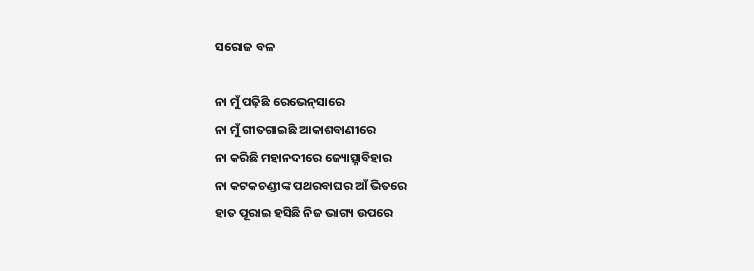ସରୋଜ ବଳ

ନା ମୁଁ ପଢ଼ିଛି ରେଭେନ୍‍ସାରେ
ନା ମୁଁ ଗୀତଗାଇଛି ଆକାଶବାଣୀରେ
ନା କରିଛି ମହାନଦୀରେ ଜ୍ୟୋତ୍ସ୍ନାବିହାର
ନା କଟକଚଣ୍ଡୀଙ୍କ ପଥରବାଘର ଆଁ ଭିତରେ
ହାତ ପୂରାଇ ହସିଛି ନିଜ ଭାଗ୍ୟ ଉପରେ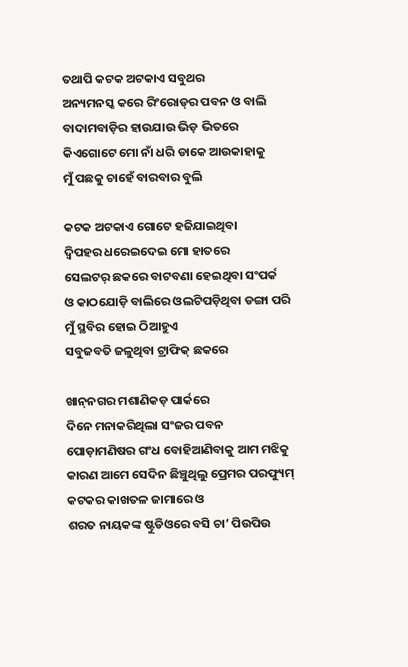ତଥାପି କଟକ ଅଟକାଏ ସବୁଥର
ଅନ୍ୟମନସ୍କ କରେ ରିଂରୋଡ୍‍ର ପବନ ଓ ବାଲି
ବାଦାମବାଡ଼ିର ହାଉଯାଉ ଭିଡ଼ ଭିତରେ
କିଏଗୋଟେ ମୋ ନାଁ ଧରି ଡାକେ ଆଉକାହାକୁ
ମୁଁ ପଛକୁ ଚାହେଁ ବାରବାର ବୁଲି

କଟକ ଅଟକାଏ ଗୋଟେ ହଜିଯାଇଥିବା
ଦ୍ବିପହର ଧରେଇଦେଇ ମୋ ହାତରେ
ସେଲଟର୍‍ ଛକରେ ବାଟବଣା ହେଇଥିବା ସଂପର୍କ
ଓ କାଠଯୋଡ଼ି ବାଲିରେ ଓଲଟିପଡ଼ିଥିବା ଡଙ୍ଗା ପରି
ମୁଁ ସ୍ଥବିର ହୋଇ ଠିଆହୁଏ
ସବୁଜବତି ଜଳୁଥିବା ଟ୍ରାଫିକ୍‍ ଛକରେ

ଖାନ୍‍ନଗର ମଶାଣିକଡ଼ ପାର୍କରେ
ଦିନେ ମନାକରିଥିଲା ସଂଜର ପବନ
ପୋଡ଼ାମଣିଷର ଗଂଧ ବୋହିଆଣିବାକୁ ଆମ ମଝିକୁ
କାରଣ ଆମେ ସେଦିନ ଛିଞ୍ଚୁଥିଲୁ ପ୍ରେମର ପରଫ୍ୟୁମ୍‍
କଟକର କାଖତଳ ଜାମାରେ ଓ
ଶରତ ନାୟକଙ୍କ ଷ୍ଟୁଡିଓରେ ବସି ଚା’ ପିଉପିଉ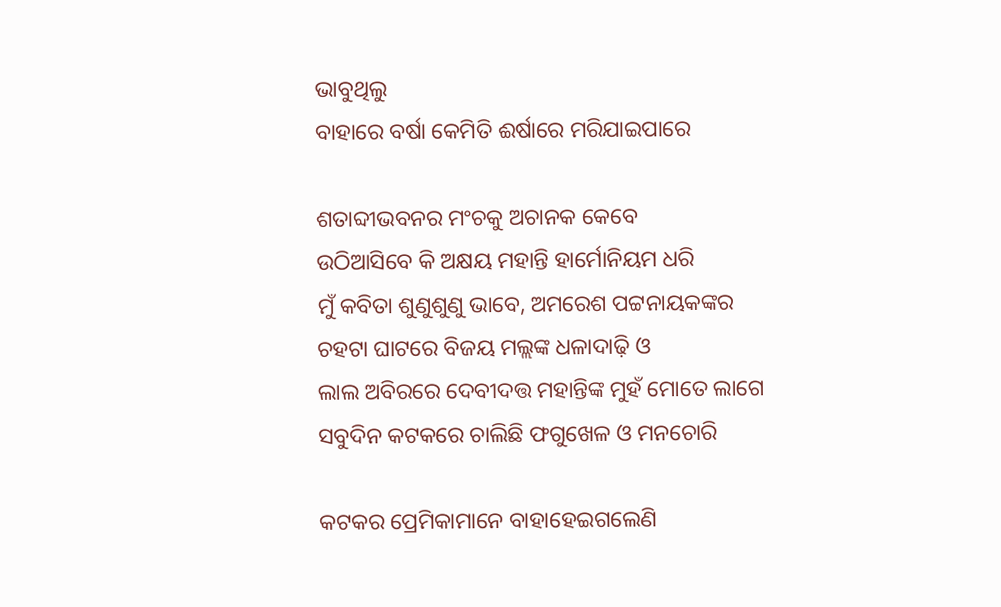ଭାବୁଥିଲୁ
ବାହାରେ ବର୍ଷା କେମିତି ଈର୍ଷାରେ ମରିଯାଇପାରେ

ଶତାବ୍ଦୀଭବନର ମଂଚକୁ ଅଚାନକ କେବେ
ଉଠିଆସିବେ କି ଅକ୍ଷୟ ମହାନ୍ତି ହାର୍ମୋନିୟମ ଧରି
ମୁଁ କବିତା ଶୁଣୁଶୁଣୁ ଭାବେ, ଅମରେଶ ପଟ୍ଟନାୟକଙ୍କର
ଚହଟା ଘାଟରେ ବିଜୟ ମଲ୍ଲଙ୍କ ଧଳାଦାଢ଼ି ଓ
ଲାଲ ଅବିରରେ ଦେବୀଦତ୍ତ ମହାନ୍ତିଙ୍କ ମୁହଁ ମୋତେ ଲାଗେ
ସବୁଦିନ କଟକରେ ଚାଲିଛି ଫଗୁଖେଳ ଓ ମନଚୋରି

କଟକର ପ୍ରେମିକାମାନେ ବାହାହେଇଗଲେଣି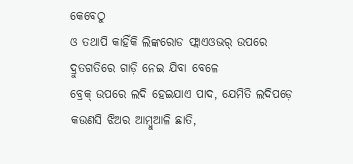କେବେଠୁ
ଓ ତଥାପି କାହିଁକି ଲିଙ୍କରୋଡ ଫ୍ଲାଏଓଭର୍‍ ଉପରେ
ଦ୍ରୁତଗତିରେ ଗାଡ଼ି ନେଇ ଯିବା ବେଳେ
ବ୍ରେକ୍‍ ଉପରେ ଲଦି ହେଇଯାଏ ପାଦ, ଯେମିତି ଲଦିପଡ଼େ
କଉଣସି ଝିଅର ଆମ୍ବୁଆଳି ଛାତି,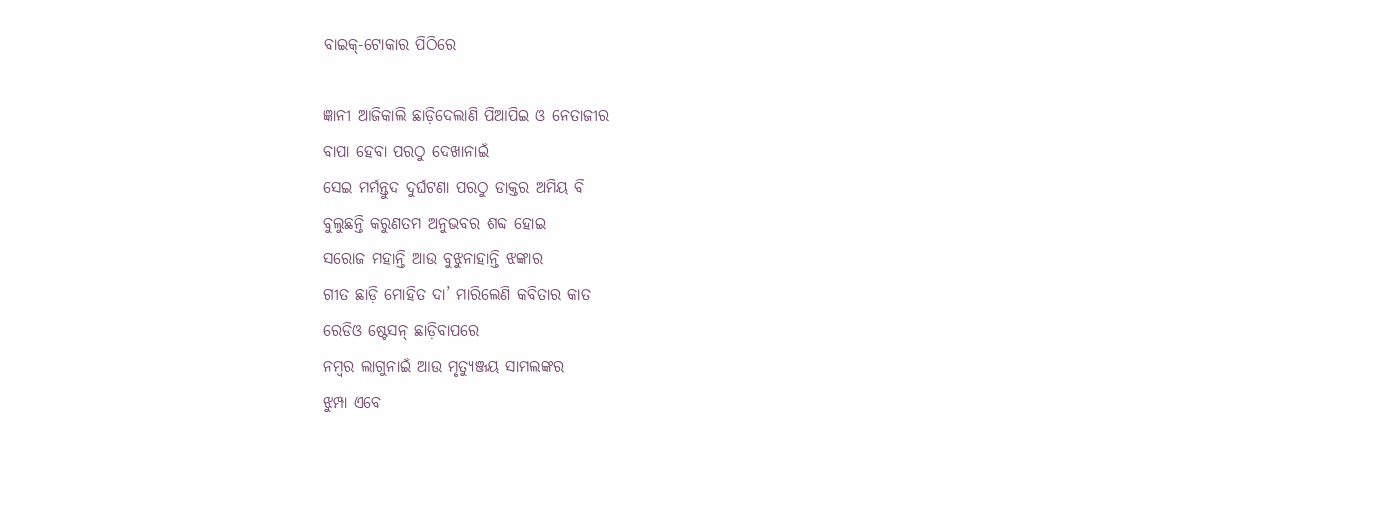ବାଇକ୍‍-ଟୋକାର ପିଠିରେ

ଜ୍ଞାନୀ ଆଜିକାଲି ଛାଡ଼ିଦେଲାଣି ପିଆପିଇ ଓ ନେତାଜୀର
ବାପା ହେବା ପରଠୁ ଦେଖାନାଇଁ
ସେଇ ମର୍ମନ୍ତୁଦ ଦୁର୍ଘଟଣା ପରଠୁ ଡାକ୍ତର ଅମିୟ ବି
ବୁଲୁଛନ୍ତି କରୁଣତମ ଅନୁଭବର ଶବ୍ଦ ହୋଇ
ସରୋଜ ମହାନ୍ତି ଆଉ ବୁଝୁନାହାନ୍ତି ଝଙ୍କାର
ଗୀତ ଛାଡ଼ି ମୋହିତ ଦା’ ମାରିଲେଣି କବିତାର କାତ
ରେଡିଓ ଷ୍ଟେସନ୍‍ ଛାଡ଼ିବାପରେ
ନମ୍ବର ଲାଗୁନାଇଁ ଆଉ ମୃତ୍ୟୁଞ୍ଜୟ ସାମଲଙ୍କର
ଝୁମ୍ପା ଏବେ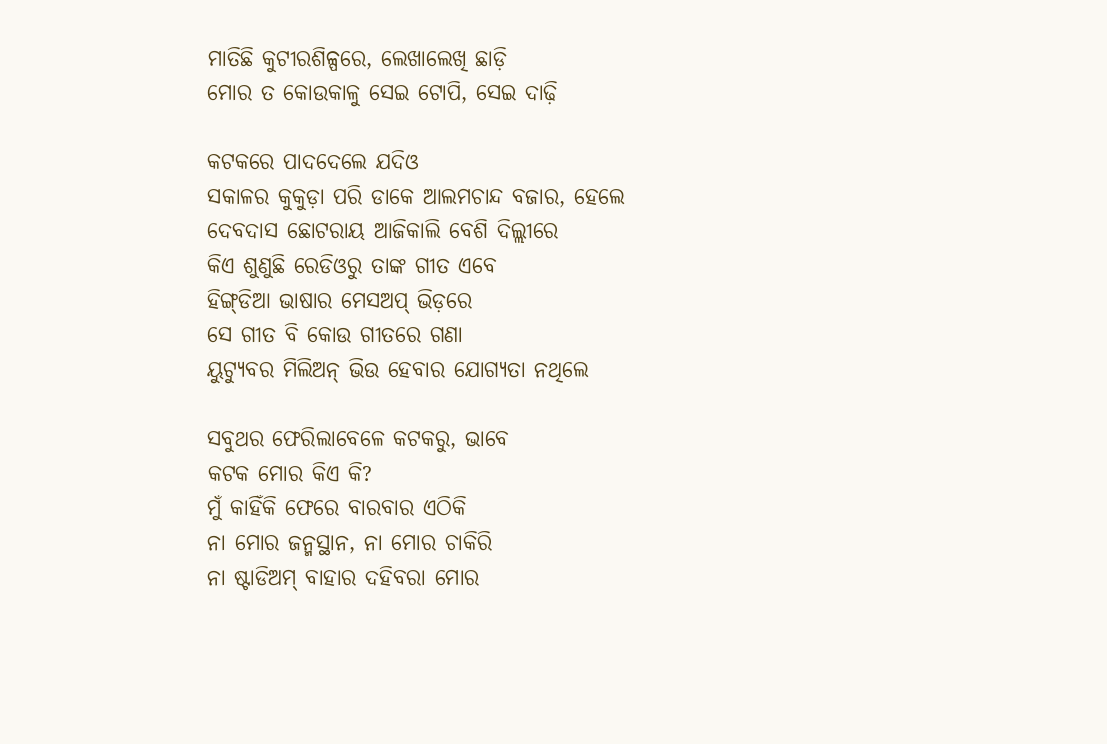ମାତିଛି କୁଟୀରଶିଳ୍ପରେ, ଲେଖାଲେଖି ଛାଡ଼ି
ମୋର ତ କୋଉକାଳୁ ସେଇ ଟୋପି, ସେଇ ଦାଢ଼ି

କଟକରେ ପାଦଦେଲେ ଯଦିଓ
ସକାଳର କୁକୁଡ଼ା ପରି ଡାକେ ଆଲମଚାନ୍ଦ ବଜାର, ହେଲେ
ଦେବଦାସ ଛୋଟରାୟ ଆଜିକାଲି ବେଶି ଦିଲ୍ଲୀରେ
କିଏ ଶୁଣୁଛି ରେଡିଓରୁ ତାଙ୍କ ଗୀତ ଏବେ
ହିଙ୍ଗ୍‍ଡିଆ ଭାଷାର ମେସଅପ୍‍ ଭିଡ଼ରେ
ସେ ଗୀତ ବି କୋଉ ଗୀତରେ ଗଣା
ୟୁଟ୍ୟୁବର ମିଲିଅନ୍‍ ଭିଉ ହେବାର ଯୋଗ୍ୟତା ନଥିଲେ

ସବୁଥର ଫେରିଲାବେଳେ କଟକରୁ, ଭାବେ
କଟକ ମୋର କିଏ କି?
ମୁଁ କାହିଁକି ଫେରେ ବାରବାର ଏଠିକି
ନା ମୋର ଜନ୍ମସ୍ଥାନ, ନା ମୋର ଚାକିରି
ନା ଷ୍ଟାଡିଅମ୍‍ ବାହାର ଦହିବରା ମୋର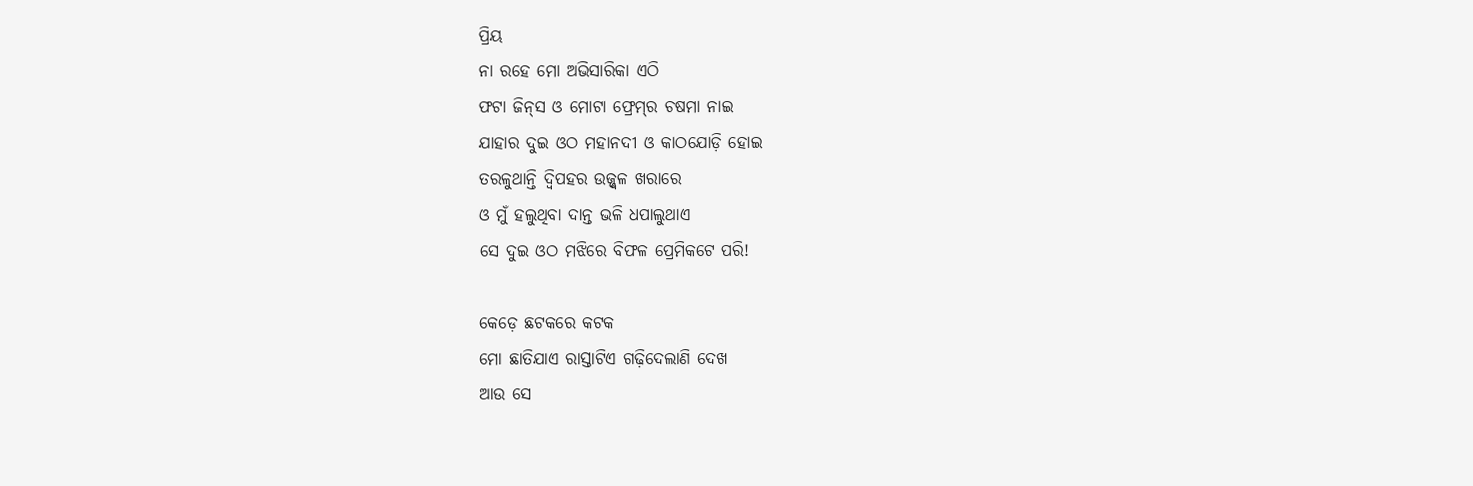ପ୍ରିୟ
ନା ରହେ ମୋ ଅଭିସାରିକା ଏଠି
ଫଟା ଜିନ୍‍ସ ଓ ମୋଟା ଫ୍ରେମ୍‍ର ଚଷମା ନାଇ
ଯାହାର ଦୁଇ ଓଠ ମହାନଦୀ ଓ କାଠଯୋଡ଼ି ହୋଇ
ତରଳୁଥାନ୍ତି ଦ୍ବିପହର ଉଜ୍ଜ୍ବଳ ଖରାରେ
ଓ ମୁଁ ହଲୁଥିବା ଦାନ୍ତ ଭଳି ଧପାଲୁଥାଏ
ସେ ଦୁଇ ଓଠ ମଝିରେ ବିଫଳ ପ୍ରେମିକଟେ ପରି!

କେଡ଼େ ଛଟକରେ କଟକ
ମୋ ଛାତିଯାଏ ରାସ୍ତାଟିଏ ଗଢ଼ିଦେଲାଣି ଦେଖ
ଆଉ ସେ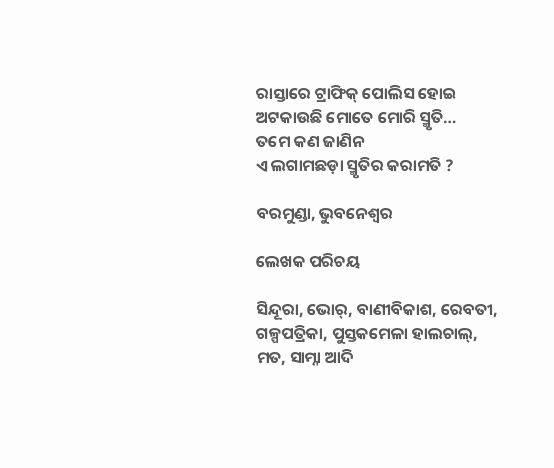ରାସ୍ତାରେ ଟ୍ରାଫିକ୍‍ ପୋଲିସ ହୋଇ
ଅଟକାଉଛି ମୋତେ ମୋରି ସ୍ମୃତି…
ତମେ କଣ ଜାଣିନ
ଏ ଲଗାମଛଡ଼ା ସ୍ମୃତିର କରାମତି ?

ବରମୁଣ୍ଡା, ଭୁବନେଶ୍ୱର

ଲେଖକ ପରିଚୟ

ସିନ୍ଦୂରା, ଭୋର୍‍, ବାଣୀବିକାଶ, ରେବତୀ, ଗଳ୍ପପତ୍ରିକା, ପୁସ୍ତକମେଳା ହାଲଚାଲ୍‍, ମତ, ସାମ୍ନା ଆଦି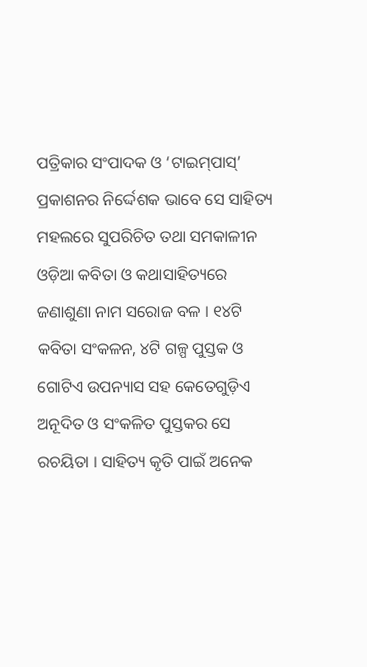ପତ୍ରିକାର ସଂପାଦକ ଓ ‘ଟାଇମ୍‍ପାସ୍‍’ ପ୍ରକାଶନର ନିର୍ଦ୍ଦେଶକ ଭାବେ ସେ ସାହିତ୍ୟ ମହଲରେ ସୁପରିଚିତ ତଥା ସମକାଳୀନ ଓଡ଼ିଆ କବିତା ଓ କଥାସାହିତ୍ୟରେ ଜଣାଶୁଣା ନାମ ସରୋଜ ବଳ । ୧୪ଟି କବିତା ସଂକଳନ, ୪ଟି ଗଳ୍ପ ପୁସ୍ତକ ଓ ଗୋଟିଏ ଉପନ୍ୟାସ ସହ କେତେଗୁଡ଼ିଏ ଅନୂଦିତ ଓ ସଂକଳିତ ପୁସ୍ତକର ସେ ରଚୟିତା । ସାହିତ୍ୟ କୃତି ପାଇଁ ଅନେକ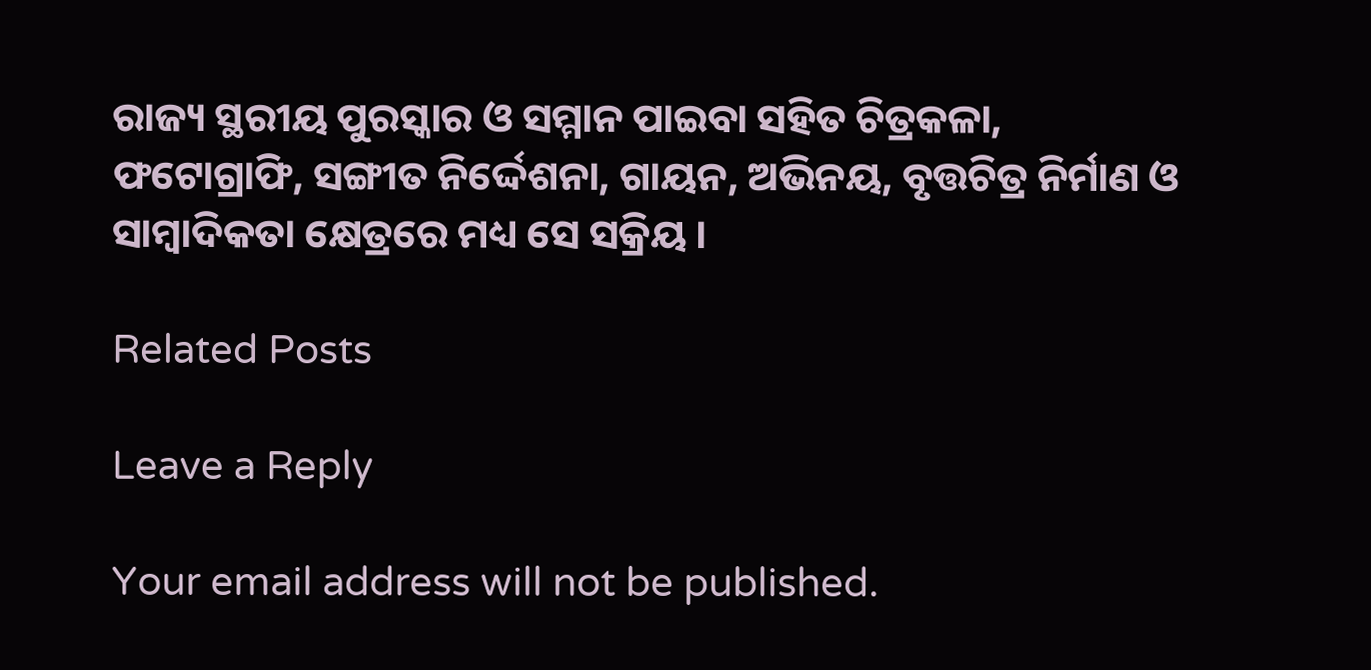ରାଜ୍ୟ ସ୍ଥରୀୟ ପୁରସ୍କାର ଓ ସମ୍ମାନ ପାଇବା ସହିତ ଚିତ୍ରକଳା, ଫଟୋଗ୍ରାଫି, ସଙ୍ଗୀତ ନିର୍ଦ୍ଦେଶନା, ଗାୟନ, ଅଭିନୟ, ବୃତ୍ତଚିତ୍ର ନିର୍ମାଣ ଓ ସାମ୍ବାଦିକତା କ୍ଷେତ୍ରରେ ମଧ୍ୟ ସେ ସକ୍ରିୟ ।

Related Posts

Leave a Reply

Your email address will not be published.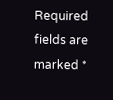Required fields are marked *